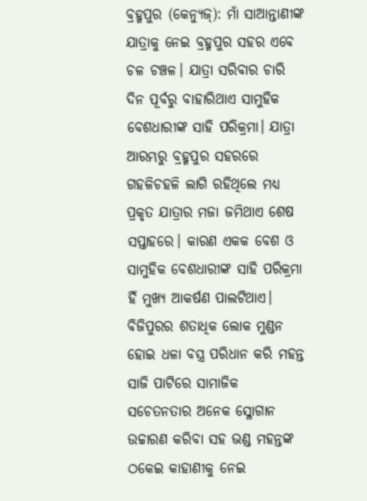ବ୍ରହ୍ମପୁର (କେନ୍ୟୁଜ୍): ମାଁ ସାଆନ୍ତାଣୀଙ୍କ ଯାତ୍ରାକୁ ନେଇ ବ୍ରହ୍ମପୁର ସହର ଏବେ ଚଳ ଚଞ୍ଚଳ। ଯାତ୍ରା ସରିବାର ଚାରି ଦିନ ପୂର୍ବରୁ ବାହାରିଥାଏ ସାମୁହିକ ବେଶଧାରୀଙ୍କ ସାହି ପରିକ୍ରମା। ଯାତ୍ରା ଆରମ୍ଭରୁ ବ୍ରହ୍ମପୁର ସହରରେ ଗହଳିଚହଳି ଲାଗି ରହିଥିଲେ ମଧ୍ୟ ପ୍ରକୃତ ଯାତ୍ରାର ମଜା ଜମିଥାଏ ଶେଷ ସପ୍ତାହରେ। କାରଣ ଏକକ ବେଶ ଓ ସାମୁହିକ ବେଶଧାରୀଙ୍କ ସାହି ପରିକ୍ରମା ହିଁ ମୁଖ୍ୟ ଆକର୍ଷଣ ପାଲଟିଥାଏ। ବିଜିପୁରର ଶତାଧିକ ଲୋକ ମୁଣ୍ଡନ ହୋଇ ଧଳା ବସ୍ତ୍ର ପରିଧାନ କରି ମହନ୍ତ ସାଜି ପାଟିରେ ସାମାଜିକ ସଚେତନତାର ଅନେକ ସ୍ଳୋଗାନ ଉଚ୍ଚାରଣ କରିବା ସହ ଭଣ୍ଡ ମହନ୍ତଙ୍କ ଠକେଇ କାହାଣୀକୁ ନେଇ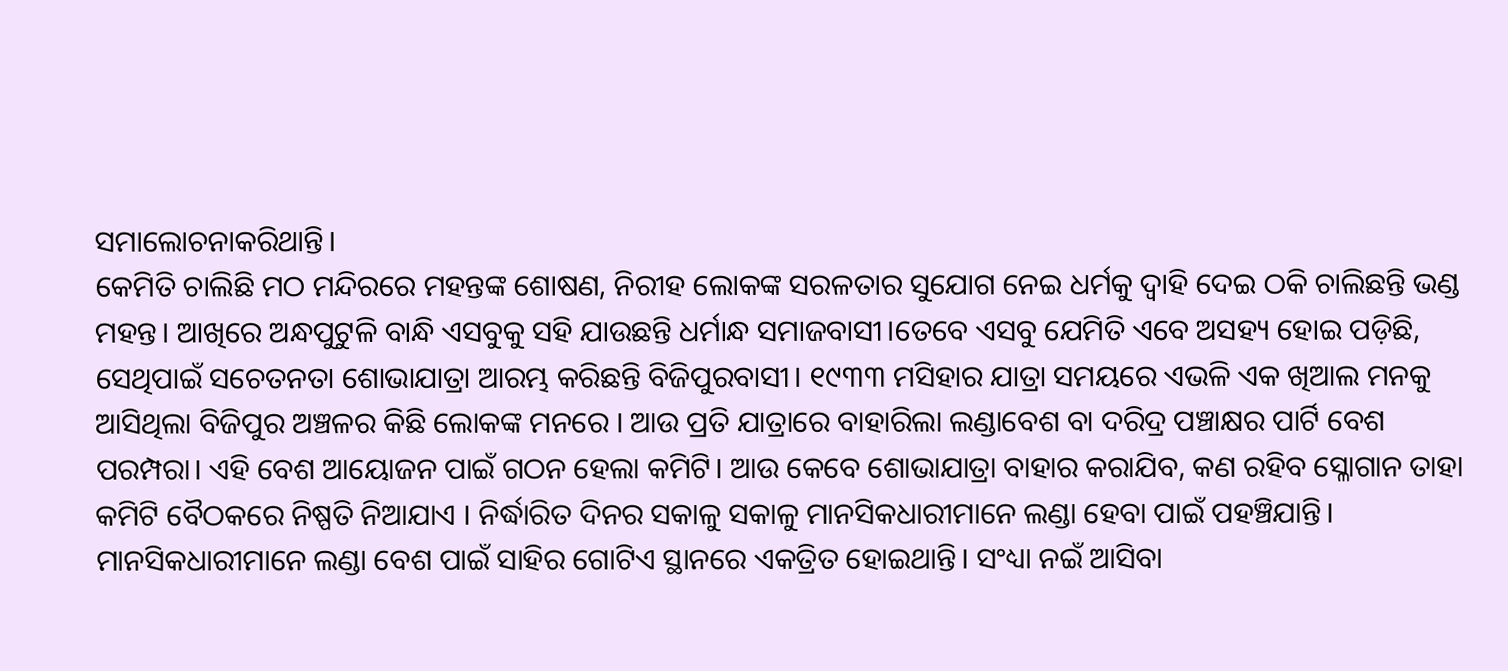ସମାଲୋଚନାକରିଥାନ୍ତି।
କେମିତି ଚାଲିଛି ମଠ ମନ୍ଦିରରେ ମହନ୍ତଙ୍କ ଶୋଷଣ, ନିରୀହ ଲୋକଙ୍କ ସରଳତାର ସୁଯୋଗ ନେଇ ଧର୍ମକୁ ଦ୍ୱାହି ଦେଇ ଠକି ଚାଲିଛନ୍ତି ଭଣ୍ଡ ମହନ୍ତ। ଆଖିରେ ଅନ୍ଧପୁଟୁଳି ବାନ୍ଧି ଏସବୁକୁ ସହି ଯାଉଛନ୍ତି ଧର୍ମାନ୍ଧ ସମାଜବାସୀ।ତେବେ ଏସବୁ ଯେମିତି ଏବେ ଅସହ୍ୟ ହୋଇ ପଡ଼ିଛି, ସେଥିପାଇଁ ସଚେତନତା ଶୋଭାଯାତ୍ରା ଆରମ୍ଭ କରିଛନ୍ତି ବିଜିପୁରବାସୀ। ୧୯୩୩ ମସିହାର ଯାତ୍ରା ସମୟରେ ଏଭଳି ଏକ ଖିଆଲ ମନକୁ ଆସିଥିଲା ବିଜିପୁର ଅଞ୍ଚଳର କିଛି ଲୋକଙ୍କ ମନରେ । ଆଉ ପ୍ରତି ଯାତ୍ରାରେ ବାହାରିଲା ଲଣ୍ଡାବେଶ ବା ଦରିଦ୍ର ପଞ୍ଚାକ୍ଷର ପାର୍ଟି ବେଶ ପରମ୍ପରା। ଏହି ବେଶ ଆୟୋଜନ ପାଇଁ ଗଠନ ହେଲା କମିଟି। ଆଉ କେବେ ଶୋଭାଯାତ୍ରା ବାହାର କରାଯିବ, କଣ ରହିବ ସ୍ଳୋଗାନ ତାହା କମିଟି ବୈଠକରେ ନିଷ୍ପତି ନିଆଯାଏ । ନିର୍ଦ୍ଧାରିତ ଦିନର ସକାଳୁ ସକାଳୁ ମାନସିକଧାରୀମାନେ ଲଣ୍ଡା ହେବା ପାଇଁ ପହଞ୍ଚିଯାନ୍ତି।
ମାନସିକଧାରୀମାନେ ଲଣ୍ଡା ବେଶ ପାଇଁ ସାହିର ଗୋଟିଏ ସ୍ଥାନରେ ଏକତ୍ରିତ ହୋଇଥାନ୍ତି। ସଂଧ୍ୟା ନଇଁ ଆସିବା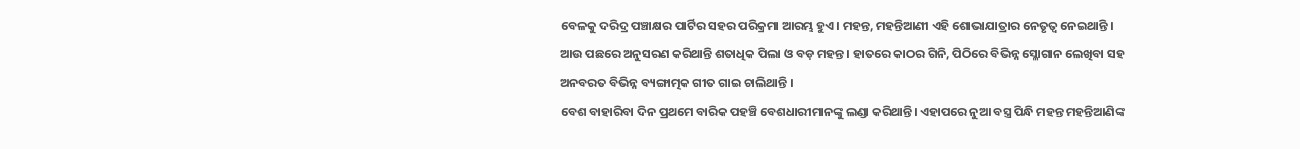ବେଳକୁ ଦରିଦ୍ର ପଞ୍ଚାକ୍ଷର ପାର୍ଟିର ସହର ପରିକ୍ରମା ଆରମ୍ଭ ହୁଏ। ମହନ୍ତ, ମହନ୍ତିଆଣୀ ଏହି ଶୋଭାଯାତ୍ରାର ନେତୃତ୍ୱ ନେଇଥାନ୍ତି । ଆଉ ପଛରେ ଅନୁସରଣ କରିଥାନ୍ତି ଶତାଧିକ ପିଲା ଓ ବଡ଼ ମହନ୍ତ। ହାତରେ କାଠର ଗିନି, ପିଠିରେ ବିଭିନ୍ନ ସ୍ଳୋଗାନ ଲେଖିବା ସହ ଅନବରତ ବିଭିନ୍ନ ବ୍ୟଙ୍ଗାତ୍ମକ ଗୀତ ଗାଇ ଚାଲିଥାନ୍ତି ।
ବେଶ ବାହାରିବା ଦିନ ପ୍ରଥମେ ବାରିକ ପହଞ୍ଚି ବେଶଧାରୀମାନଙ୍କୁ ଲଣ୍ଡା କରିଥାନ୍ତି। ଏହାପରେ ନୁଆ ବସ୍ତ୍ର ପିନ୍ଧି ମହନ୍ତ ମହନ୍ତିଆଣିଙ୍କ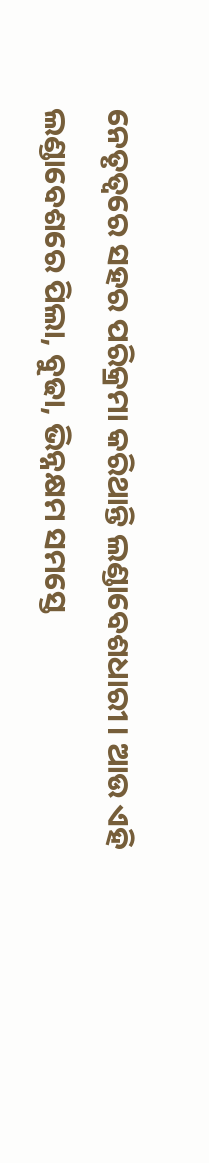ନେତୃତ୍ୱରେ ସହର ପରିକ୍ରମା କରିଥାନ୍ତି ଲଣ୍ଡାବେଶଧାରୀ। ଆଉ ଏହି ଲଣ୍ଡାବେଶରେ ପିଲା, ବୁଢା, ଭିନ୍ନକ୍ଷମ ସମସ୍ତେ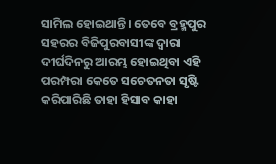ସାମିଲ ହୋଇଥାନ୍ତି। ତେବେ ବ୍ରହ୍ମପୁର ସହରର ବିଜିପୁରବାସୀଙ୍କ ଦ୍ୱାରା ଦୀର୍ଘଦିନରୁ ଆରମ୍ଭ ହୋଇଥିବା ଏହି ପରମ୍ପରା କେତେ ସଚେତନତା ସୃଷ୍ଟି କରିପାରିଛି ତାହା ହିସାବ କାହା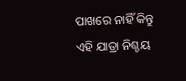ପାଖରେ ନାହିଁ କିନ୍ତୁ ଏହି ଯାତ୍ରା ନିଶ୍ଚୟ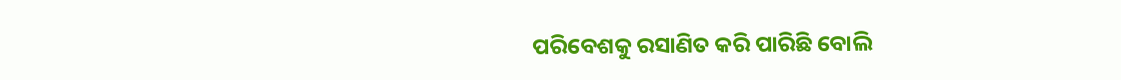ପରିବେଶକୁ ରସାଣିତ କରି ପାରିଛି ବୋଲି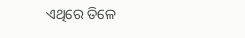ଏଥିରେ ତିଳେ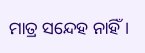ମାତ୍ର ସନ୍ଦେହ ନାହିଁ ।